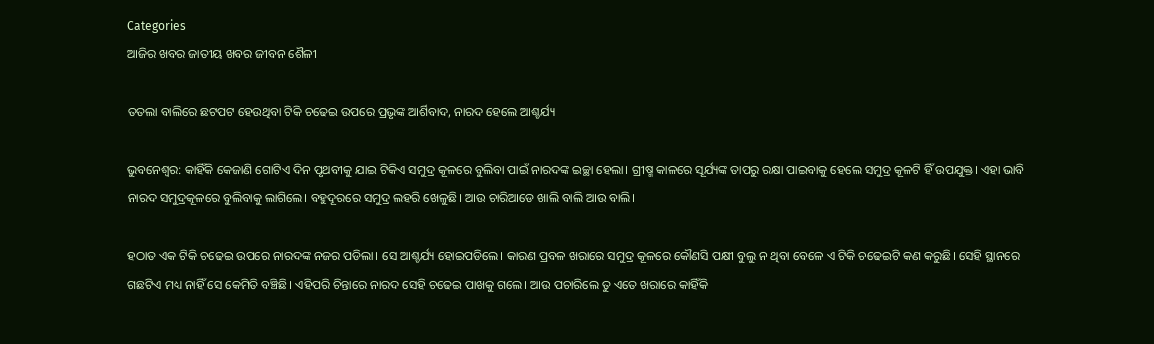Categories
ଆଜିର ଖବର ଜାତୀୟ ଖବର ଜୀବନ ଶୈଳୀ

ତତଲା ବାଲିରେ ଛଟପଟ ହେଉଥିବା ଟିକି ଚଢେଇ ଉପରେ ପ୍ରଭୃଙ୍କ ଆର୍ଶିବାଦ, ନାରଦ ହେଲେ ଆଶ୍ଚର୍ଯ୍ୟ

ଭୁବନେଶ୍ବର: କାହିଁକି କେଜାଣି ଗୋଟିଏ ଦିନ ପୃଥବୀକୁ ଯାଇ ଟିକିଏ ସମୁଦ୍ର କୂଳରେ ବୁଲିବା ପାଇଁ ନାରଦଙ୍କ ଇଚ୍ଛା ହେଲା। ଗ୍ରୀଷ୍ମ କାଳରେ ସୂର୍ଯ୍ୟଙ୍କ ତାପରୁ ରକ୍ଷା ପାଇବାକୁ ହେଲେ ସମୁଦ୍ର କୂଳଟି ହିଁ ଉପଯୁକ୍ତ। ଏହା ଭାବି ନାରଦ ସମୁଦ୍ରକୂଳରେ ବୁଲିବାକୁ ଲାଗିଲେ। ବହୁଦୂରରେ ସମୁଦ୍ର ଲହରି ଖେଳୁଛି। ଆଉ ଚାରିଆଡେ ଖାଲି ବାଲି ଆଉ ବାଲି।

ହଠାତ ଏକ ଟିକି ଚଢେଇ ଉପରେ ନାରଦଙ୍କ ନଜର ପଡିଲା। ସେ ଆଶ୍ଚର୍ଯ୍ୟ ହୋଇପଡିଲେ। କାରଣ ପ୍ରବଳ ଖରାରେ ସମୁଦ୍ର କୂଳରେ କୌଣସି ପକ୍ଷୀ ବୁଲୁ ନ ଥିବା ବେଳେ ଏ ଟିକି ଚଢେଇଟି କଣ କରୁଛି। ସେହି ସ୍ଥାନରେ ଗଛଟିଏ ମଧ୍ୟ ନାହିଁ ସେ କେମିତି ବଞ୍ଚିଛି। ଏହିପରି ଚିନ୍ତାରେ ନାରଦ ସେହି ଚଢେଇ ପାଖକୁ ଗଲେ। ଆଉ ପଚାରିଲେ ତୁ ଏତେ ଖରାରେ କାହିଁକି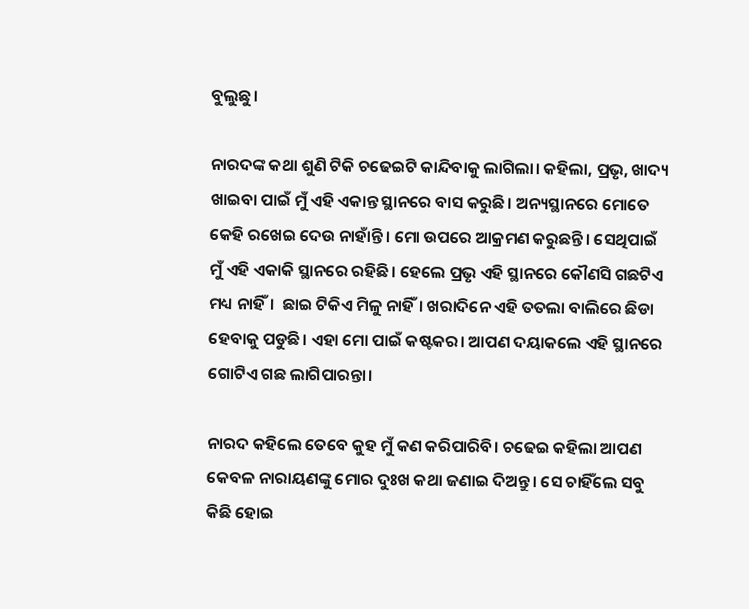ବୁଲୁଛୁ।

ନାରଦଙ୍କ କଥା ଶୁଣି ଟିକି ଚଢେଇଟି କାନ୍ଦିବାକୁ ଲାଗିଲା। କହିଲା, ପ୍ରଭୃ, ଖାଦ୍ୟ ଖାଇବା ପାଇଁ ମୁଁ ଏହି ଏକାନ୍ତ ସ୍ଥାନରେ ବାସ କରୁଛି। ଅନ୍ୟସ୍ଥାନରେ ମୋତେ କେହି ରଖେଇ ଦେଉ ନାହାଁନ୍ତି। ମୋ ଉପରେ ଆକ୍ରମଣ କରୁଛନ୍ତି। ସେଥିପାଇଁ ମୁଁ ଏହି ଏକାକି ସ୍ଥାନରେ ରହିଛି। ହେଲେ ପ୍ରଭୃ ଏହି ସ୍ଥାନରେ କୌଣସି ଗଛଟିଏ ମଧ୍ୟ ନାହିଁ।  ଛାଇ ଟିକିଏ ମିଳୁ ନାହିଁ। ଖରାଦିନେ ଏହି ତତଲା ବାଲିରେ ଛିଡା ହେବାକୁ ପଡୁଛି। ଏହା ମୋ ପାଇଁ କଷ୍ଟକର। ଆପଣ ଦୟାକଲେ ଏହି ସ୍ଥାନରେ ଗୋଟିଏ ଗଛ ଲାଗିପାରନ୍ତା।

ନାରଦ କହିଲେ ତେବେ କୁହ ମୁଁ କଣ କରିପାରିବି। ଚଢେଇ କହିଲା ଆପଣ କେବଳ ନାରାୟଣଙ୍କୁ ମୋର ଦୁଃଖ କଥା ଜଣାଇ ଦିଅନ୍ତୁ। ସେ ଚାହିଁଲେ ସବୁ କିଛି ହୋଇ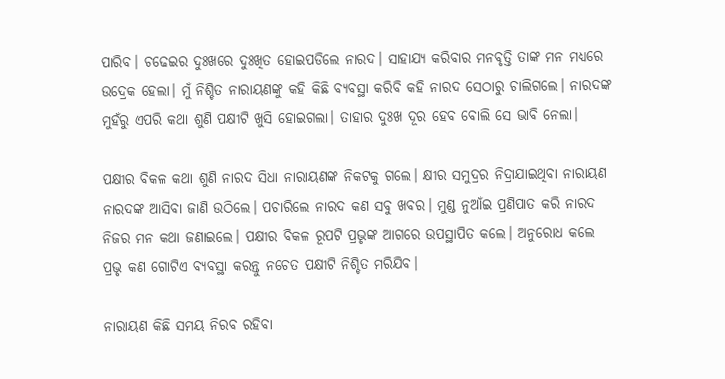ପାରିବ। ଚଢେଇର ଦୁଃଖରେ ଦୁଃଖିତ ହୋଇପଡିଲେ ନାରଦ। ସାହାଯ୍ୟ କରିବାର ମନବୃତ୍ତି ତାଙ୍କ ମନ ମଧ୍ୟରେ ଉଦ୍ରେକ ହେଲା। ମୁଁ ନିଶ୍ଚିତ ନାରାୟଣଙ୍କୁ କହି କିଛି ବ୍ୟବସ୍ଥା କରିବି କହି ନାରଦ ସେଠାରୁ ଚାଲିଗଲେ। ନାରଦଙ୍କ ମୁହଁରୁ ଏପରି କଥା ଶୁଣି ପକ୍ଷୀଟି ଖୁସି ହୋଇଗଲା। ତାହାର ଦୁଃଖ ଦୂର ହେବ ବୋଲି ସେ ଭାବି ନେଲା।

ପକ୍ଷୀର ବିକଳ କଥା ଶୁଣି ନାରଦ ସିଧା ନାରାୟଣଙ୍କ ନିକଟକୁ ଗଲେ। କ୍ଷୀର ସମୁଦ୍ରର ନିଦ୍ରାଯାଇଥିବା ନାରାୟଣ ନାରଦଙ୍କ ଆସିବା ଜାଣି ଉଠିଲେ। ପଚାରିଲେ ନାରଦ କଣ ସବୁ ଖବର। ମୁଣ୍ଡ ନୁଆଁଇ ପ୍ରଣିପାତ କରି ନାରଦ ନିଜର ମନ କଥା ଜଣାଇଲେ। ପକ୍ଷୀର ବିକଳ ରୂପଟି ପ୍ରଭୃଙ୍କ ଆଗରେ ଉପସ୍ଥାପିତ କଲେ। ଅନୁରୋଧ କଲେ ପ୍ରଭୃ କଣ ଗୋଟିଏ ବ୍ୟବସ୍ଥା କରନ୍ତୁ ନଚେତ ପକ୍ଷୀଟି ନିଶ୍ଚିତ ମରିଯିବ।

ନାରାୟଣ କିଛି ସମୟ ନିରବ ରହିବା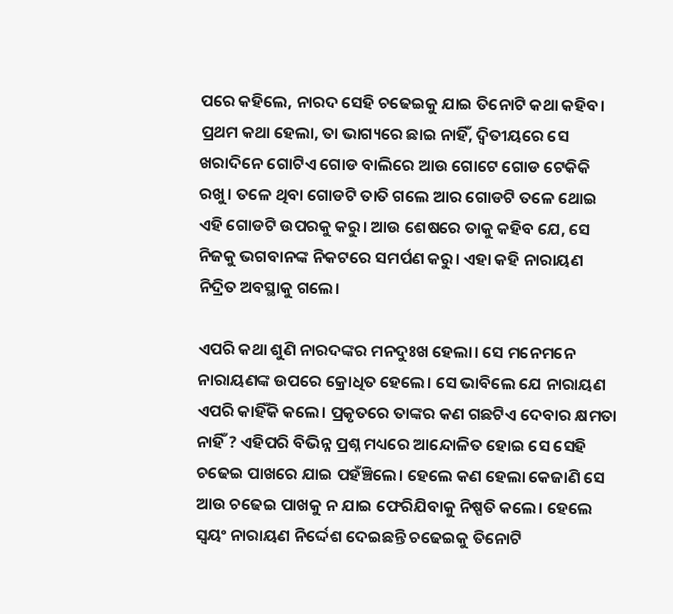ପରେ କହିଲେ, ନାରଦ ସେହି ଚଢେଇକୁ ଯାଇ ତିନୋଟି କଥା କହିବ। ପ୍ରଥମ କଥା ହେଲା, ତା ଭାଗ୍ୟରେ ଛାଇ ନାହିଁ, ଦ୍ବିତୀୟରେ ସେ ଖରାଦିନେ ଗୋଟିଏ ଗୋଡ ବାଲିରେ ଆଉ ଗୋଟେ ଗୋଡ ଟେକିକି ରଖୁ। ତଳେ ଥିବା ଗୋଡଟି ତାତି ଗଲେ ଆର ଗୋଡଟି ତଳେ ଥୋଇ ଏହି ଗୋଡଟି ଉପରକୁ କରୁ। ଆଉ ଶେଷରେ ତାକୁ କହିବ ଯେ, ସେ ନିଜକୁ ଭଗବାନଙ୍କ ନିକଟରେ ସମର୍ପଣ କରୁ। ଏହା କହି ନାରାୟଣ ନିଦ୍ରିତ ଅବସ୍ଥାକୁ ଗଲେ।

ଏପରି କଥା ଶୁଣି ନାରଦଙ୍କର ମନଦୁଃଖ ହେଲା। ସେ ମନେମନେ ନାରାୟଣଙ୍କ ଉପରେ କ୍ରୋଧିତ ହେଲେ। ସେ ଭାବିଲେ ଯେ ନାରାୟଣ ଏପରି କାହିଁକି କଲେ। ପ୍ରକୃତରେ ତାଙ୍କର କଣ ଗଛଟିଏ ଦେବାର କ୍ଷମତା ନାହିଁ ? ଏହିପରି ବିଭିନ୍ନ ପ୍ରଶ୍ନ ମଧ୍ୟରେ ଆନ୍ଦୋଳିତ ହୋଇ ସେ ସେହି ଚଢେଇ ପାଖରେ ଯାଇ ପହଁଞ୍ଚିଲେ। ହେଲେ କଣ ହେଲା କେଜାଣି ସେ ଆଉ ଚଢେଇ ପାଖକୁ ନ ଯାଇ ଫେରିଯିବାକୁ ନିଷ୍ପତି କଲେ। ହେଲେ ସ୍ବୟଂ ନାରାୟଣ ନିର୍ଦ୍ଦେଶ ଦେଇଛନ୍ତି ଚଢେଇକୁ ତିନୋଟି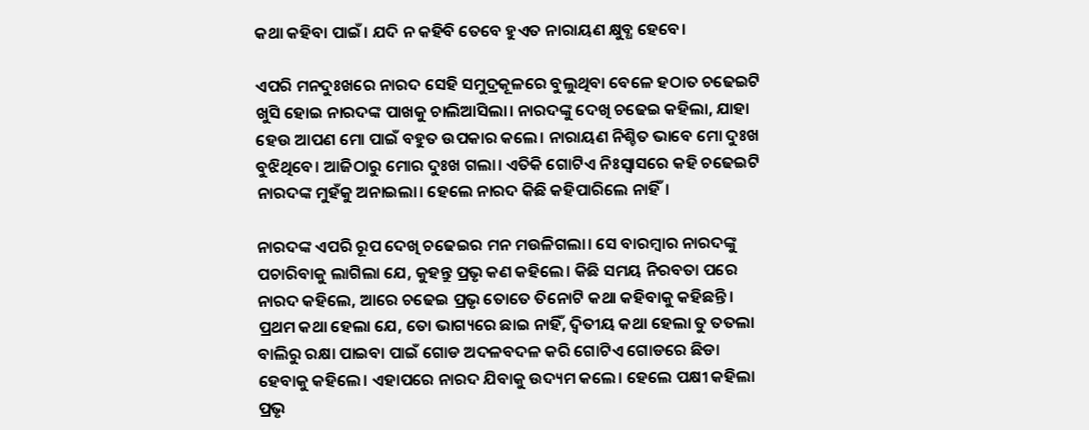କଥା କହିବା ପାଇଁ। ଯଦି ନ କହିବି ତେବେ ହୁଏତ ନାରାୟଣ କ୍ଷୁବ୍ଧ ହେବେ।

ଏପରି ମନଦୁଃଖରେ ନାରଦ ସେହି ସମୁଦ୍ରକୂଳରେ ବୁଲୁଥିବା ବେଳେ ହଠାତ ଚଢେଇଟି ଖୁସି ହୋଇ ନାରଦଙ୍କ ପାଖକୁ ଚାଲିଆସିଲା। ନାରଦଙ୍କୁ ଦେଖି ଚଢେଇ କହିଲା, ଯାହା ହେଉ ଆପଣ ମୋ ପାଇଁ ବହୁତ ଉପକାର କଲେ। ନାରାୟଣ ନିଶ୍ଚିତ ଭାବେ ମୋ ଦୁଃଖ ବୁଝିଥିବେ। ଆଜିଠାରୁ ମୋର ଦୁଃଖ ଗଲା। ଏତିକି ଗୋଟିଏ ନିଃସ୍ବାସରେ କହି ଚଢେଇଟି ନାରଦଙ୍କ ମୁହଁକୁ ଅନାଇଲା। ହେଲେ ନାରଦ କିଛି କହିପାରିଲେ ନାହିଁ।

ନାରଦଙ୍କ ଏପରି ରୂପ ଦେଖି ଚଢେଇର ମନ ମଉଳିଗଲା। ସେ ବାରମ୍ବାର ନାରଦଙ୍କୁ ପଚାରିବାକୁ ଲାଗିଲା ଯେ, କୁହନ୍ତୁ ପ୍ରଭୃ କଣ କହିଲେ। କିଛି ସମୟ ନିରବତା ପରେ ନାରଦ କହିଲେ, ଆରେ ଚଢେଇ ପ୍ରଭୃ ତୋତେ ତିନୋଟି କଥା କହିବାକୁ କହିଛନ୍ତି। ପ୍ରଥମ କଥା ହେଲା ଯେ, ତୋ ଭାଗ୍ୟରେ ଛାଇ ନାହିଁ, ଦ୍ବିତୀୟ କଥା ହେଲା ତୁ ତତଲା ବାଲିରୁ ରକ୍ଷା ପାଇବା ପାଇଁ ଗୋଡ ଅଦଳବଦଳ କରି ଗୋଟିଏ ଗୋଡରେ ଛିଡା ହେବାକୁ କହିଲେ। ଏହାପରେ ନାରଦ ଯିବାକୁ ଉଦ୍ୟମ କଲେ। ହେଲେ ପକ୍ଷୀ କହିଲା ପ୍ରଭୃ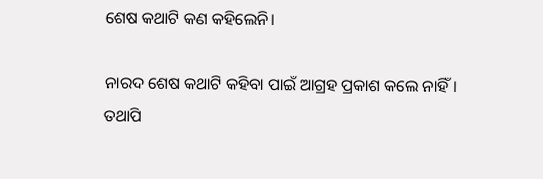ଶେଷ କଥାଟି କଣ କହିଲେନି।

ନାରଦ ଶେଷ କଥାଟି କହିବା ପାଇଁ ଆଗ୍ରହ ପ୍ରକାଶ କଲେ ନାହିଁ। ତଥାପି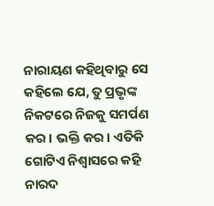ନାରାୟଣ କହିଥିବାରୁ ସେ କହିଲେ ଯେ, ତୁ ପ୍ରଭୃଙ୍କ ନିକଟରେ ନିଜକୁ ସମର୍ପଣ କର। ଭକ୍ତି କର। ଏତିକି ଗୋଟିଏ ନିଶ୍ବାସରେ କହି ନାରଦ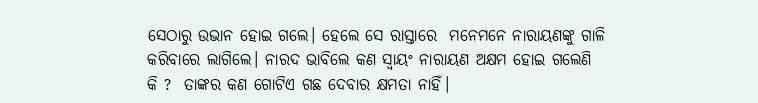ସେଠାରୁ ଉଭାନ ହୋଇ ଗଲେ। ହେଲେ ସେ ରାସ୍ତାରେ  ମନେମନେ ନାରାୟଣଙ୍କୁ ଗାଳି କରିବାରେ ଲାଗିଲେ। ନାରଦ ଭାବିଲେ କଣ ସ୍ବାୟଂ ନାରାୟଣ ଅକ୍ଷମ ହୋଇ ଗଲେଣି କି ?  ତାଙ୍କର କଣ ଗୋଟିଏ ଗଛ ଦେବାର କ୍ଷମତା ନାହିଁ।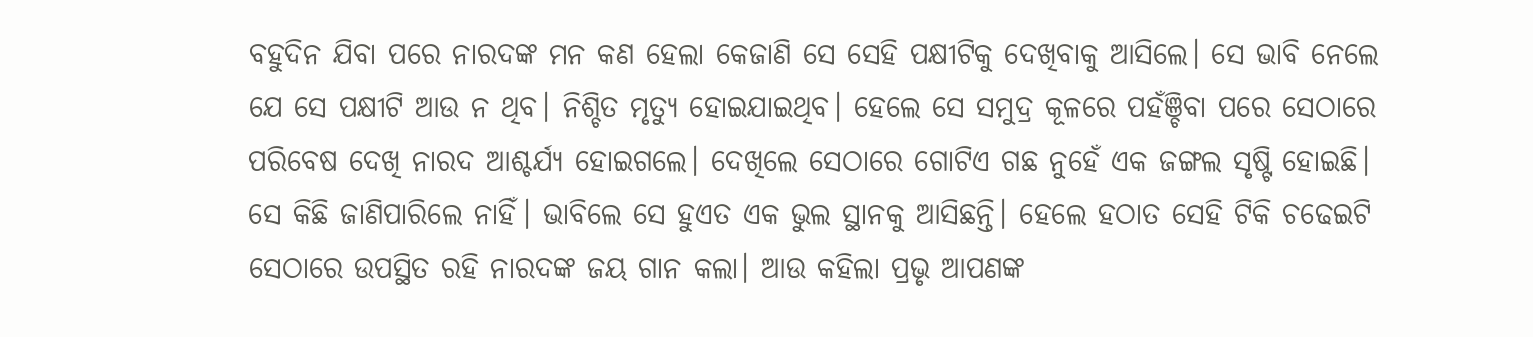ବହୁଦିନ ଯିବା ପରେ ନାରଦଙ୍କ ମନ କଣ ହେଲା କେଜାଣି ସେ ସେହି ପକ୍ଷୀଟିକୁ ଦେଖିବାକୁ ଆସିଲେ। ସେ ଭାବି ନେଲେ ଯେ ସେ ପକ୍ଷୀଟି ଆଉ ନ ଥିବ। ନିଶ୍ଚିତ ମୃତ୍ୟୁ ହୋଇଯାଇଥିବ। ହେଲେ ସେ ସମୁଦ୍ର କୂଳରେ ପହଁଞ୍ଚିବା ପରେ ସେଠାରେ ପରିବେଷ ଦେଖି ନାରଦ ଆଶ୍ଚର୍ଯ୍ୟ ହୋଇଗଲେ। ଦେଖିଲେ ସେଠାରେ ଗୋଟିଏ ଗଛ ନୁହେଁ ଏକ ଜଙ୍ଗଲ ସୃଷ୍ଟି ହୋଇଛି। ସେ କିଛି ଜାଣିପାରିଲେ ନାହିଁ। ଭାବିଲେ ସେ ହୁଏତ ଏକ ଭୁଲ ସ୍ଥାନକୁ ଆସିଛନ୍ତି। ହେଲେ ହଠାତ ସେହି ଟିକି ଚଢେଇଟି ସେଠାରେ ଉପସ୍ଥିତ ରହି ନାରଦଙ୍କ ଜୟ ଗାନ କଲା। ଆଉ କହିଲା ପ୍ରଭୃ ଆପଣଙ୍କ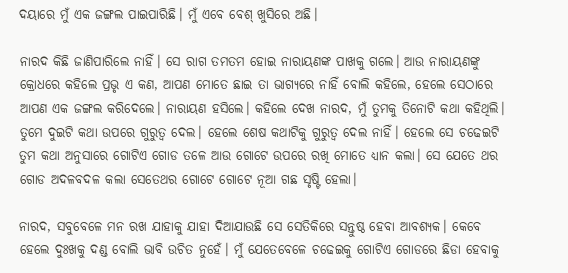ଦୟାରେ ମୁଁ ଏକ ଜଙ୍ଗଲ ପାଇପାରିଛି। ମୁଁ ଏବେ ବେଶ୍ ଖୁସିରେ ଅଛି।

ନାରଦ କିଛି ଜାଣିପାରିଲେ ନାହିଁ। ସେ ରାଗ ତମତମ ହୋଇ ନାରାୟଣଙ୍କ ପାଖକୁ ଗଲେ। ଆଉ ନାରାୟଣଙ୍କୁ କ୍ରୋଧରେ କହିଲେ ପ୍ରଭୃ ଏ କଣ, ଆପଣ ମୋତେ ଛାଇ ତା ଭାଗ୍ୟରେ ନାହିଁ ବୋଲି କହିଲେ, ହେଲେ ସେଠାରେ ଆପଣ ଏକ ଜଙ୍ଗଲ କରିଦେଲେ। ନାରାୟଣ ହସିଲେ। କହିଲେ ଦେଖ ନାରଦ, ମୁଁ ତୁମକୁ ତିନୋଟି କଥା କହିଥିଲି। ତୁମେ ଦୁଇଟି କଥା ଉପରେ ଗୁରୁତ୍ବ ଦେଲ। ହେଲେ ଶେଷ କଥାଟିକୁ ଗୁରୁତ୍ବ ଦେଲ ନାହିଁ। ହେଲେ ସେ ଚଢେଇଟି ତୁମ କଥା ଅନୁସାରେ ଗୋଟିଏ ଗୋଡ ତଳେ ଆଉ ଗୋଟେ ଉପରେ ରଖି ମୋତେ ଧ୍ୟାନ କଲା। ସେ ଯେତେ ଥର ଗୋଡ ଅଦଳବଦଳ କଲା ସେତେଥର ଗୋଟେ ଗୋଟେ ନୂଆ ଗଛ ସୃଷ୍ଟି ହେଲା।

ନାରଦ, ସବୁବେଳେ ମନ ରଖ ଯାହାକୁ ଯାହା ଦିଆଯାଉଛି ସେ ସେତିକିରେ ସନ୍ତୁଷ୍ଠ ହେବା ଆବଶ୍ୟକ। କେବେ ହେଲେ ଦୁଃଖକୁ ଦଣ୍ଡ ବୋଲି ଭାବି ଉଚିତ ନୁହେଁ। ମୁଁ ଯେତେବେଳେ ଚଢେଇକୁ ଗୋଟିଏ ଗୋଡରେ ଛିଡା ହେବାକୁ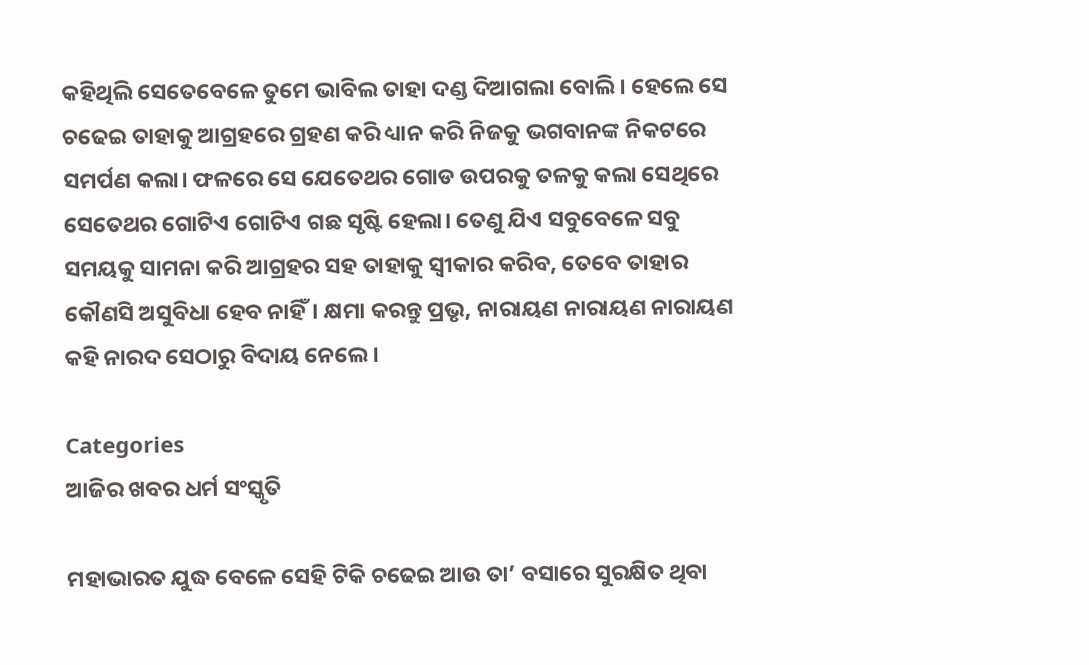କହିଥିଲି ସେତେବେଳେ ତୁମେ ଭାବିଲ ତାହା ଦଣ୍ଡ ଦିଆଗଲା ବୋଲି। ହେଲେ ସେ ଚଢେଇ ତାହାକୁ ଆଗ୍ରହରେ ଗ୍ରହଣ କରି ଧ୍ୟାନ କରି ନିଜକୁ ଭଗବାନଙ୍କ ନିକଟରେ ସମର୍ପଣ କଲା। ଫଳରେ ସେ ଯେତେଥର ଗୋଡ ଉପରକୁ ତଳକୁ କଲା ସେଥିରେ ସେତେଥର ଗୋଟିଏ ଗୋଟିଏ ଗଛ ସୃଷ୍ଟି ହେଲା। ତେଣୁ ଯିଏ ସବୁବେଳେ ସବୁ ସମୟକୁ ସାମନା କରି ଆଗ୍ରହର ସହ ତାହାକୁ ସ୍ବୀକାର କରିବ, ତେବେ ତାହାର କୌଣସି ଅସୁବିଧା ହେବ ନାହିଁ। କ୍ଷମା କରନ୍ତୁ ପ୍ରଭୃ, ନାରାୟଣ ନାରାୟଣ ନାରାୟଣ କହି ନାରଦ ସେଠାରୁ ବିଦାୟ ନେଲେ।

Categories
ଆଜିର ଖବର ଧର୍ମ ସଂସ୍କୃତି

ମହାଭାରତ ଯୁଦ୍ଧ ବେଳେ ସେହି ଟିକି ଚଢେଇ ଆଉ ତା’ ବସାରେ ସୁରକ୍ଷିତ ଥିବା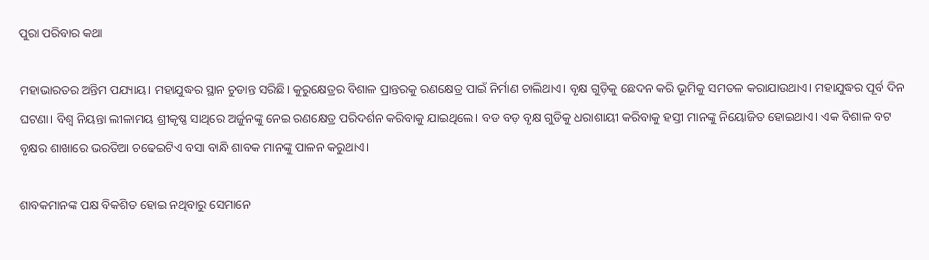ପୁରା ପରିବାର କଥା

ମହାଭାରତର ଅନ୍ତିମ ପଯ୍ୟାୟ। ମହାଯୁଦ୍ଧର ସ୍ଥାନ ଚୁଡାନ୍ତ ସରିଛି। କୁରୁକ୍ଷେତ୍ରର ବିଶାଳ ପ୍ରାନ୍ତରକୁ ରଣକ୍ଷେତ୍ର ପାଇଁ ନିର୍ମାଣ ଚାଲିଥାଏ। ବୃକ୍ଷ ଗୁଡ଼ିକୁ ଛେଦନ କରି ଭୂମିକୁ ସମତଳ କରାଯାଉଥାଏ। ମହାଯୁଦ୍ଧର ପୂର୍ବ ଦିନ ଘଟଣା। ବିଶ୍ୱ ନିୟନ୍ତା ଲୀଳାମୟ ଶ୍ରୀକୃଷ୍ଣ ସାଥିରେ ଅର୍ଜୁନଙ୍କୁ ନେଇ ରଣକ୍ଷେତ୍ର ପରିଦର୍ଶନ କରିବାକୁ ଯାଇଥିଲେ। ବଡ ବଡ଼ ବୃକ୍ଷ ଗୁଡିକୁ ଧରାଶାୟୀ କରିବାକୁ ହସ୍ତୀ ମାନଙ୍କୁ ନିୟୋଜିତ ହୋଇଥାଏ। ଏକ ବିଶାଳ ବଟ ବୃକ୍ଷର ଶାଖାରେ ଭରତିଆ ଚଢେଇଟିଏ ବସା ବାନ୍ଧି ଶାବକ ମାନଙ୍କୁ ପାଳନ କରୁଥାଏ।

ଶାବକମାନଙ୍କ ପକ୍ଷ ବିକଶିତ ହୋଇ ନଥିବାରୁ ସେମାନେ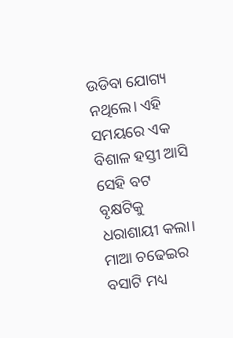ଉଡିବା ଯୋଗ୍ୟ ନଥିଲେ। ଏହି ସମୟରେ ଏକ ବିଶାଳ ହସ୍ତୀ ଆସି ସେହି ବଟ ବୃକ୍ଷଟିକୁ ଧରାଶାୟୀ କଲା। ମାଆ ଚଢେଇର ବସାଟି ମଧ୍ୟ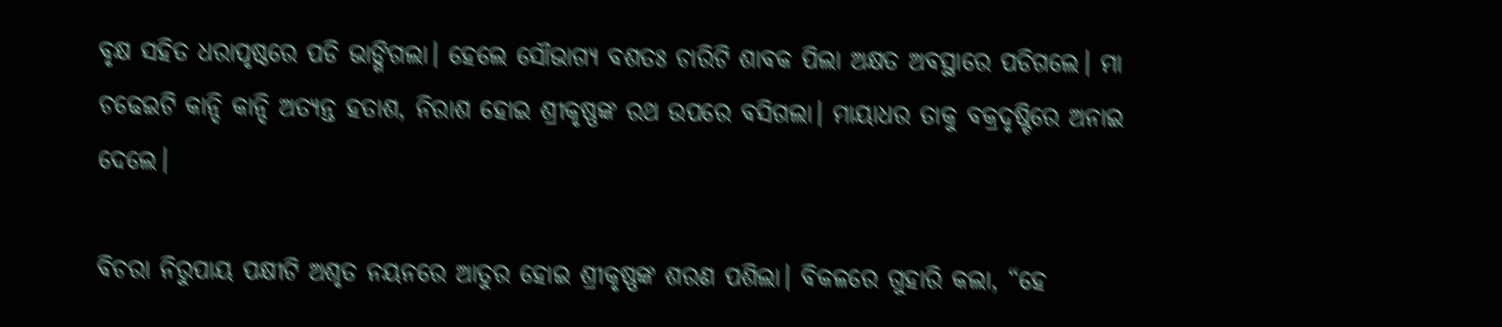ବୃକ୍ଷ ସହିତ ଧରାପୃଷ୍ଠରେ ପଡି ଭାଙ୍ଗିଗଲା। ହେଲେ ସୌଭାଗ୍ୟ ବଶତଃ ଚାରିଟି ଶାବକ ପିଲା ଅକ୍ଷତ ଅବସ୍ଥାରେ ପଡିଗଲେ। ମା ଚଢେଇଟି କାନ୍ଦି କାନ୍ଦି ଅତ୍ୟନ୍ତ ହତାଶ, ନିରାଶ ହୋଇ ଶ୍ରୀକୃଷ୍ଣଙ୍କ ରଥ ଉପରେ ବସିଗଲା। ମାୟାଧର ତାକୁ ବକ୍ରଦୃଷ୍ଟିରେ ଅନାଇ ଦେଲେ।

ବିଚରା ନିରୁପାୟ ପକ୍ଷୀଟି ଅଶୃତ ନୟନରେ ଆତୁର ହୋଇ ଶ୍ରୀକୃଷ୍ଣଙ୍କ ଶରଣ ପଶିଲା। ବିକଳରେ ଗୁହାରି କଲା, “ହେ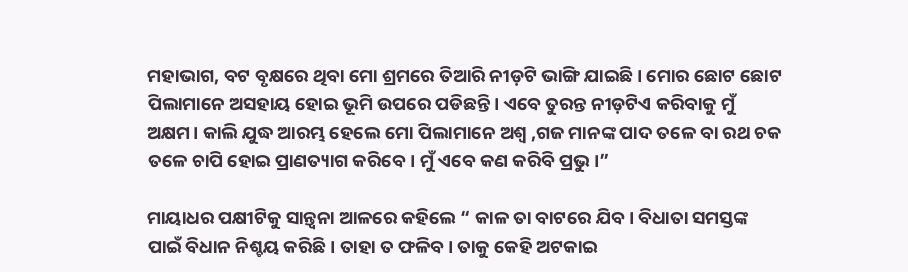ମହାଭାଗ, ବଟ ବୃକ୍ଷରେ ଥିବା ମୋ ଶ୍ରମରେ ତିଆରି ନୀଡ଼ଟି ଭାଙ୍ଗି ଯାଇଛି। ମୋର ଛୋଟ ଛୋଟ ପିଲାମାନେ ଅସହାୟ ହୋଇ ଭୂମି ଉପରେ ପଡିଛନ୍ତି। ଏବେ ତୁରନ୍ତ ନୀଡ଼ଟିଏ କରିବାକୁ ମୁଁ ଅକ୍ଷମ। କାଲି ଯୁଦ୍ଧ ଆରମ୍ଭ ହେଲେ ମୋ ପିଲାମାନେ ଅଶ୍ଵ ,ଗଜ ମାନଙ୍କ ପାଦ ତଳେ ବା ରଥ ଚକ ତଳେ ଚାପି ହୋଇ ପ୍ରାଣତ୍ୟାଗ କରିବେ। ମୁଁ ଏବେ କଣ କରିବି ପ୍ରଭୁ।”

ମାୟାଧର ପକ୍ଷୀଟିକୁ ସାନ୍ତ୍ୱନା ଆଳରେ କହିଲେ “ କାଳ ତା ବାଟରେ ଯିବ। ବିଧାତା ସମସ୍ତଙ୍କ ପାଇଁ ବିଧାନ ନିଶ୍ଚୟ କରିଛି। ତାହା ତ ଫଳିବ। ତାକୁ କେହି ଅଟକାଇ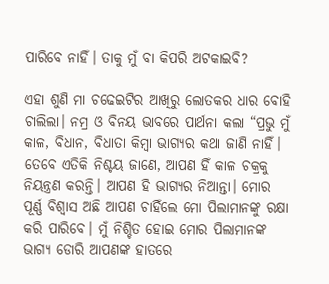ପାରିବେ ନାହିଁ। ତାକୁ ମୁଁ ବା କିପରି ଅଟକାଇବି?

ଏହା ଶୁଣି ମା ଚଢେଇଟିର ଆଖିରୁ ଲୋତକର ଧାର ବୋହି ଚାଲିଲା। ନମ୍ର ଓ ବିନୟ ଭାବରେ ପାର୍ଥନା କଲା “ପ୍ରଭୁ ମୁଁ କାଳ, ବିଧାନ, ବିଧାତା କିମ୍ବା ଭାଗ୍ୟର କଥା ଜାଣି ନାହିଁ। ତେବେ ଏତିକି ନିଶ୍ଚୟ ଜାଣେ, ଆପଣ ହିଁ କାଳ ଚକ୍ରକୁ ନିୟନ୍ତ୍ରଣ କରନ୍ତି। ଆପଣ ହି ଭାଗ୍ୟର ନିଆନ୍ତା। ମୋର ପୂର୍ଣ୍ଣ ବିଶ୍ୱାସ ଅଛି ଆପଣ ଚାହିଁଲେ ମୋ ପିଲାମାନଙ୍କୁ ରକ୍ଷା କରି ପାରିବେ। ମୁଁ ନିଶ୍ଚିତ ହୋଇ ମୋର ପିଲାମାନଙ୍କ ଭାଗ୍ୟ ଡୋରି ଆପଣଙ୍କ ହାତରେ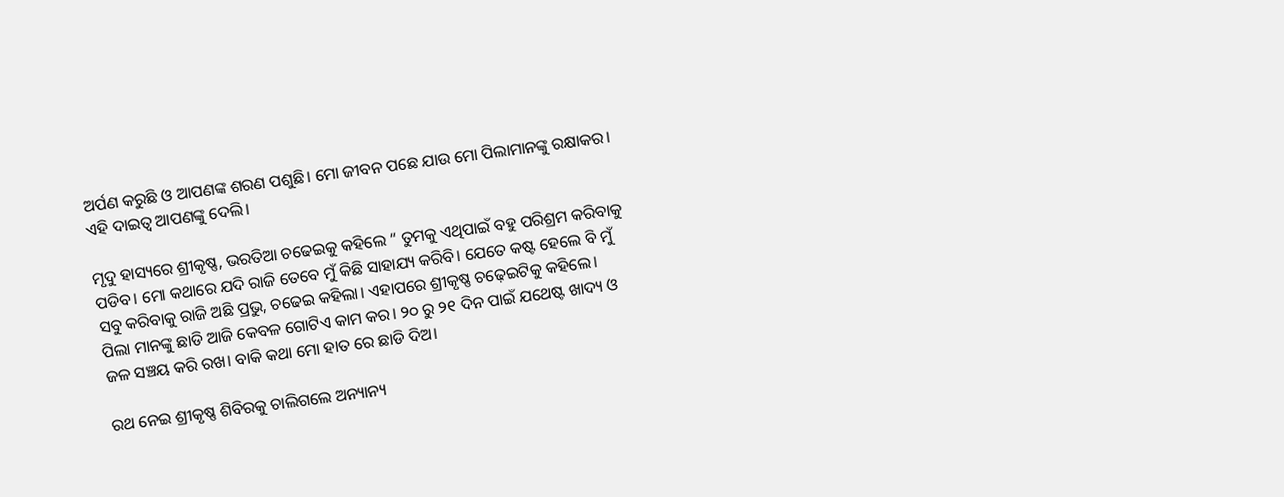ଅର୍ପଣ କରୁଛି ଓ ଆପଣଙ୍କ ଶରଣ ପଶୁଛି। ମୋ ଜୀବନ ପଛେ ଯାଉ ମୋ ପିଲାମାନଙ୍କୁ ରକ୍ଷାକର। ଏହି ଦାଇତ୍ୱ ଆପଣଙ୍କୁ ଦେଲି।

ମୃଦୁ ହାସ୍ୟରେ ଶ୍ରୀକୃଷ୍ଣ, ଭରତିଆ ଚଢେଇକୁ କହିଲେ “ ତୁମକୁ ଏଥିପାଇଁ ବହୁ ପରିଶ୍ରମ କରିବାକୁ ପଡିବ। ମୋ କଥାରେ ଯଦି ରାଜି ତେବେ ମୁଁ କିଛି ସାହାଯ୍ୟ କରିବି। ଯେତେ କଷ୍ଟ ହେଲେ ବି ମୁଁ ସବୁ କରିବାକୁ ରାଜି ଅଛି ପ୍ରଭୁ, ଚଢେଇ କହିଲା। ଏହାପରେ ଶ୍ରୀକୃଷ୍ଣ ଚଢ଼େଇଟିକୁ କହିଲେ। ପିଲା ମାନଙ୍କୁ ଛାଡି ଆଜି କେବଳ ଗୋଟିଏ କାମ କର। ୨୦ ରୁ ୨୧ ଦିନ ପାଇଁ ଯଥେଷ୍ଟ ଖାଦ୍ୟ ଓ ଜଳ ସଞ୍ଚୟ କରି ରଖ। ବାକି କଥା ମୋ ହାତ ରେ ଛାଡି ଦିଅ।

ରଥ ନେଇ ଶ୍ରୀକୃଷ୍ଣ ଶିବିରକୁ ଚାଲିଗଲେ ଅନ୍ୟାନ୍ୟ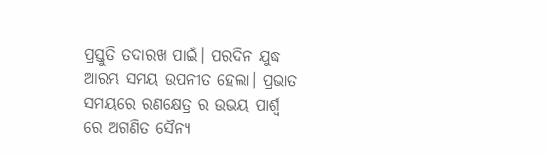ପ୍ରସ୍ତୁତି ତଦାରଖ ପାଇଁ। ପରଦିନ ଯୁଦ୍ଧ ଆରମ୍ଭ ସମୟ ଉପନୀତ ହେଲା। ପ୍ରଭାତ ସମୟରେ ରଣକ୍ଷେତ୍ର ର ଉଭୟ ପାର୍ଶ୍ଵ ରେ ଅଗଣିତ ସୈନ୍ୟ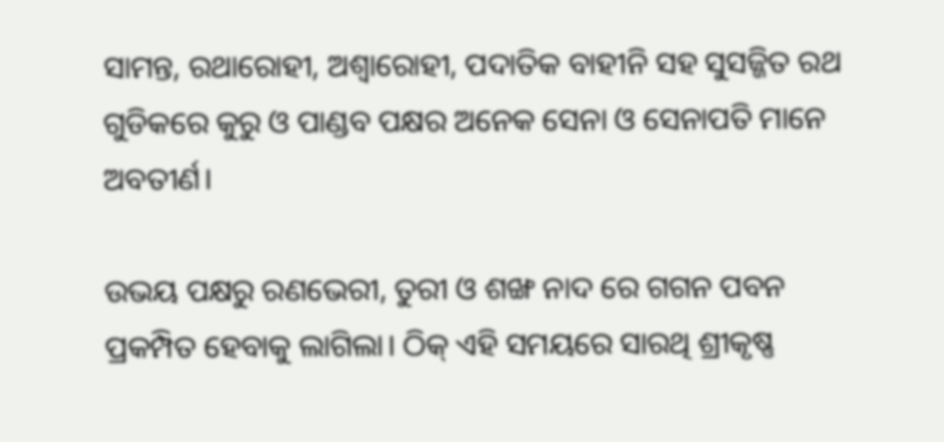ସାମନ୍ତ, ରଥାରୋହୀ, ଅଶ୍ଵାରୋହୀ, ପଦାତିକ ବାହୀନି ସହ ସୁସଜ୍ଜିତ ରଥ ଗୁଡିକରେ କୁରୁ ଓ ପାଣ୍ଡବ ପକ୍ଷର ଅନେକ ସେନା ଓ ସେନାପତି ମାନେ ଅବତୀର୍ଣ।

ଉଭୟ ପକ୍ଷରୁ ରଣଭେରୀ, ତୁରୀ ଓ ଶଙ୍ଖ ନାଦ ରେ ଗଗନ ପବନ ପ୍ରକମ୍ପିତ ହେବାକୁ ଲାଗିଲା। ଠିକ୍ ଏହି ସମୟରେ ସାରଥି ଶ୍ରୀକୃଷ୍ଣ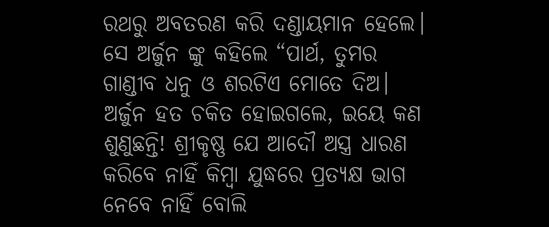ରଥରୁ ଅବତରଣ କରି ଦଣ୍ଡାୟମାନ ହେଲେ। ସେ ଅର୍ଜୁନ ଙ୍କୁ କହିଲେ “ପାର୍ଥ, ତୁମର ଗାଣ୍ଡୀବ ଧନୁ ଓ ଶରଟିଏ ମୋତେ ଦିଅ। ଅର୍ଜୁନ ହତ ଚକିତ ହୋଇଗଲେ, ଇୟେ କଣ ଶୁଣୁଛନ୍ତି! ଶ୍ରୀକୃଷ୍ଣ ଯେ ଆଦୌ ଅସ୍ତ୍ର ଧାରଣ କରିବେ ନାହିଁ କିମ୍ବା ଯୁଦ୍ଧରେ ପ୍ରତ୍ୟକ୍ଷ ଭାଗ ନେବେ ନାହିଁ ବୋଲି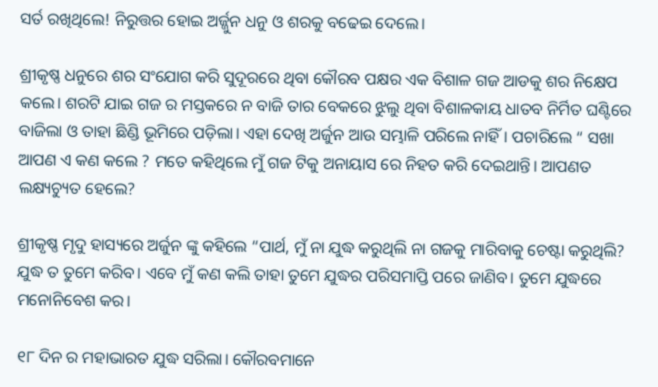ସର୍ତ ରଖିଥିଲେ! ନିରୁତ୍ତର ହୋଇ ଅର୍ଜ୍ଜୁନ ଧନୁ ଓ ଶରକୁ ବଢେଇ ଦେଲେ।

ଶ୍ରୀକୃଷ୍ଣ ଧନୁରେ ଶର ସଂଯୋଗ କରି ସୁଦୂରରେ ଥିବା କୌରବ ପକ୍ଷର ଏକ ବିଶାଳ ଗଜ ଆଡକୁ ଶର ନିକ୍ଷେପ କଲେ। ଶରଟି ଯାଇ ଗଜ ର ମସ୍ତକରେ ନ ବାଜି ତାର ବେକରେ ଝୁଲୁ ଥିବା ବିଶାଳକାୟ ଧାତବ ନିର୍ମିତ ଘଣ୍ଟିରେ ବାଜିଲା ଓ ତାହା ଛିଣ୍ଡି ଭୂମିରେ ପଡ଼ିଲା। ଏହା ଦେଖି ଅର୍ଜୁନ ଆଉ ସମ୍ଭାଳି ପରିଲେ ନାହିଁ। ପଚାରିଲେ “ ସଖା ଆପଣ ଏ କଣ କଲେ ? ମତେ କହିଥିଲେ ମୁଁ ଗଜ ଟିକୁ ଅନାୟାସ ରେ ନିହତ କରି ଦେଇଥାନ୍ତି। ଆପଣତ ଲକ୍ଷ୍ୟଚ୍ୟୁତ ହେଲେ?

ଶ୍ରୀକୃଷ୍ଣ ମୃଦୁ ହାସ୍ୟରେ ଅର୍ଜୁନ ଙ୍କୁ କହିଲେ “ପାର୍ଥ, ମୁଁ ନା ଯୁଦ୍ଧ କରୁଥିଲି ନା ଗଜକୁ ମାରିବାକୁ ଚେଷ୍ଟା କରୁଥିଲି? ଯୁଦ୍ଧ ତ ତୁମେ କରିବ। ଏବେ ମୁଁ କଣ କଲି ତାହା ତୁମେ ଯୁଦ୍ଧର ପରିସମାପ୍ତି ପରେ ଜାଣିବ। ତୁମେ ଯୁଦ୍ଧରେ ମନୋନିବେଶ କର।

୧୮ ଦିନ ର ମହାଭାରତ ଯୁଦ୍ଧ ସରିଲା। କୌରବମାନେ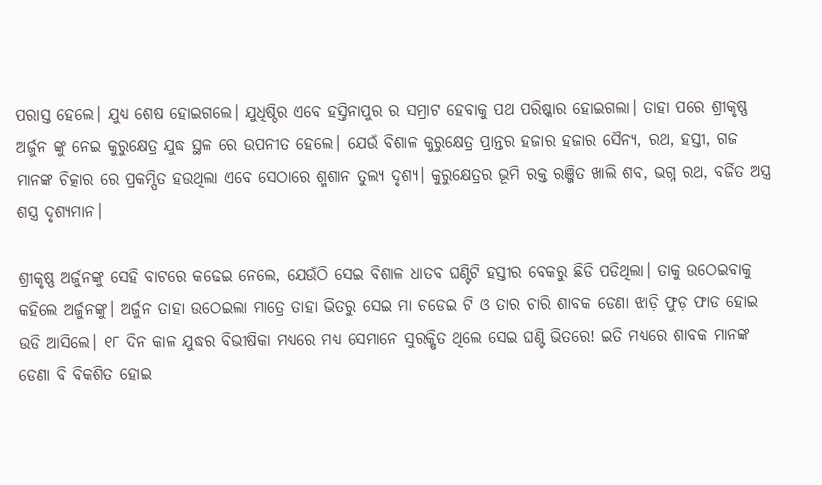ପରାସ୍ତ ହେଲେ। ଯୁଧ୍ୟ ଶେଷ ହୋଇଗଲେ। ଯୁଧିଷ୍ଠିର ଏବେ ହସ୍ତିନାପୁର ର ସମ୍ରାଟ ହେବାକୁ ପଥ ପରିଷ୍କାର ହୋଇଗଲା। ତାହା ପରେ ଶ୍ରୀକୃଷ୍ଣ ଅର୍ଜୁନ ଙ୍କୁ ନେଇ କୁରୁକ୍ଷେତ୍ର ଯୁଦ୍ଧ ସ୍ଥଳ ରେ ଉପନୀତ ହେଲେ। ଯେଉଁ ବିଶାଳ କୁରୁକ୍ଷେତ୍ର ପ୍ରାନ୍ତର ହଜାର ହଜାର ସୈନ୍ୟ, ରଥ, ହସ୍ତୀ, ଗଜ ମାନଙ୍କ ଚିତ୍କାର ରେ ପ୍ରକମ୍ପିତ ହଉଥିଲା ଏବେ ସେଠାରେ ଶ୍ମଶାନ ତୁଲ୍ୟ ଦୃଶ୍ୟ। କୁରୁକ୍ଷେତ୍ରର ଭୂମି ରକ୍ତ ରଞ୍ଜିତ ଖାଲି ଶବ, ଭଗ୍ନ ରଥ, ବର୍ଜିତ ଅସ୍ତ୍ର ଶସ୍ତ୍ର ଦୃଶ୍ୟମାନ।

ଶ୍ରୀକୃଷ୍ଣ ଅର୍ଜୁନଙ୍କୁ ସେହି ବାଟରେ କଢେଇ ନେଲେ, ଯେଉଁଠି ସେଇ ବିଶାଳ ଧାତବ ଘଣ୍ଟିଟି ହସ୍ତୀର ବେକରୁ ଛିଡି ପଡିଥିଲା। ତାକୁ ଉଠେଇବାକୁ କହିଲେ ଅର୍ଜୁନଙ୍କୁ। ଅର୍ଜୁନ ତାହା ଉଠେଇଲା ମାତ୍ରେ ତାହା ଭିତରୁ ସେଇ ମା ଚଡେଇ ଟି ଓ ତାର ଚାରି ଶାବକ ଡେଣା ଝାଡ଼ି ଫୁଡ଼ ଫାଡ ହୋଇ ଉଡି ଆସିଲେ। ୧୮ ଦିନ କାଳ ଯୁଦ୍ଧର ବିଭୀଷିକା ମଧ୍ୟରେ ମଧ୍ୟ ସେମାନେ ସୁରକ୍ଷିତ ଥିଲେ ସେଇ ଘଣ୍ଟି ଭିତରେ! ଇତି ମଧ୍ୟରେ ଶାବକ ମାନଙ୍କ ଡେଣା ବି ବିକଶିତ ହୋଇ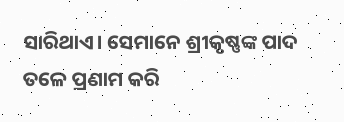ସାରିଥାଏ। ସେମାନେ ଶ୍ରୀକୃଷ୍ଣଙ୍କ ପାଦ ତଳେ ପ୍ରଣାମ କରି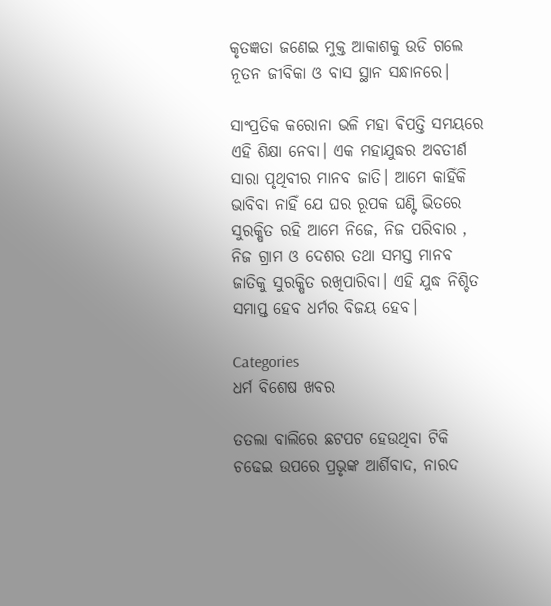କୃତଜ୍ଞତା ଜଣେଇ ମୁକ୍ତ ଆକାଶକୁ ଉଡି ଗଲେ ନୂତନ ଜୀବିକା ଓ ବାସ ସ୍ଥାନ ସନ୍ଧାନରେ।

ସାଂପ୍ରତିକ କରୋନା ଭଳି ମହା ଵିପତ୍ତି ସମୟରେ ଏହି ଶିକ୍ଷା ନେବା। ଏକ ମହାଯୁଦ୍ଧର ଅବତୀର୍ଣ ସାରା ପୃଥିବୀର ମାନବ ଜାତି। ଆମେ କାହିଁକି ଭାବିବା ନାହିଁ ଯେ ଘର ରୂପକ ଘଣ୍ଟି ଭିତରେ ସୁରକ୍ଷିତ ରହି ଆମେ ନିଜେ, ନିଜ ପରିବାର , ନିଜ ଗ୍ରାମ ଓ ଦେଶର ତଥା ସମସ୍ତ ମାନବ ଜାତିକୁ ସୁରକ୍ଷିତ ରଖିପାରିବା। ଏହି ଯୁଦ୍ଧ ନିଶ୍ଚିତ ସମାପ୍ତ ହେବ ଧର୍ମର ବିଜୟ ହେବ।

Categories
ଧର୍ମ ବିଶେଷ ଖବର

ତତଲା ବାଲିରେ ଛଟପଟ ହେଉଥିବା ଟିକି ଚଢେଇ ଉପରେ ପ୍ରଭୃଙ୍କ ଆର୍ଶିବାଦ, ନାରଦ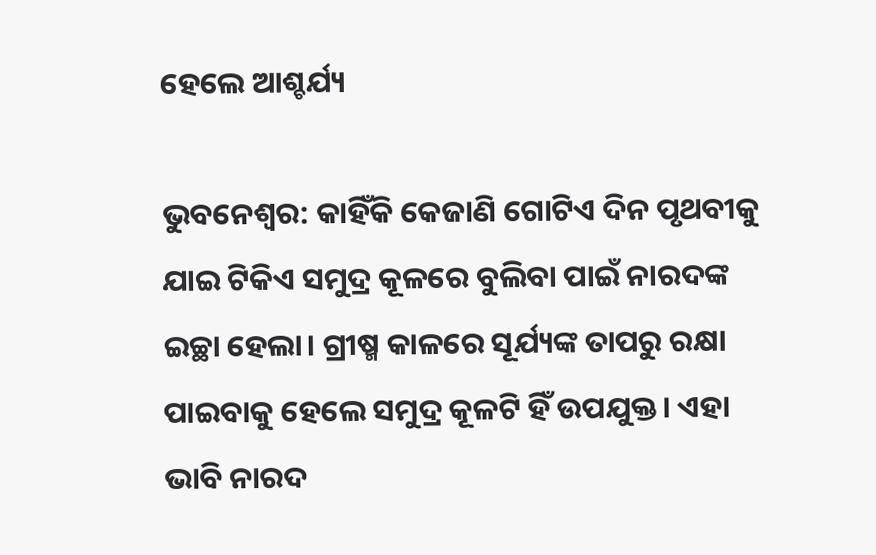ହେଲେ ଆଶ୍ଚର୍ଯ୍ୟ

ଭୁବନେଶ୍ବର: କାହିଁକି କେଜାଣି ଗୋଟିଏ ଦିନ ପୃଥବୀକୁ ଯାଇ ଟିକିଏ ସମୁଦ୍ର କୂଳରେ ବୁଲିବା ପାଇଁ ନାରଦଙ୍କ ଇଚ୍ଛା ହେଲା। ଗ୍ରୀଷ୍ମ କାଳରେ ସୂର୍ଯ୍ୟଙ୍କ ତାପରୁ ରକ୍ଷା ପାଇବାକୁ ହେଲେ ସମୁଦ୍ର କୂଳଟି ହିଁ ଉପଯୁକ୍ତ। ଏହା ଭାବି ନାରଦ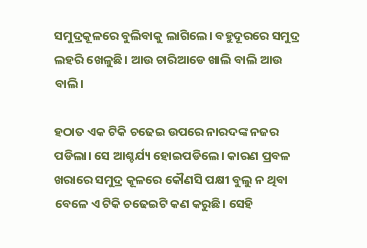ସମୁଦ୍ରକୂଳରେ ବୁଲିବାକୁ ଲାଗିଲେ। ବହୁଦୂରରେ ସମୁଦ୍ର ଲହରି ଖେଳୁଛି। ଆଉ ଚାରିଆଡେ ଖାଲି ବାଲି ଆଉ ବାଲି।

ହଠାତ ଏକ ଟିକି ଚଢେଇ ଉପରେ ନାରଦଙ୍କ ନଜର ପଡିଲା। ସେ ଆଶ୍ଚର୍ଯ୍ୟ ହୋଇପଡିଲେ। କାରଣ ପ୍ରବଳ ଖରାରେ ସମୁଦ୍ର କୂଳରେ କୌଣସି ପକ୍ଷୀ ବୁଲୁ ନ ଥିବା ବେଳେ ଏ ଟିକି ଚଢେଇଟି କଣ କରୁଛି। ସେହି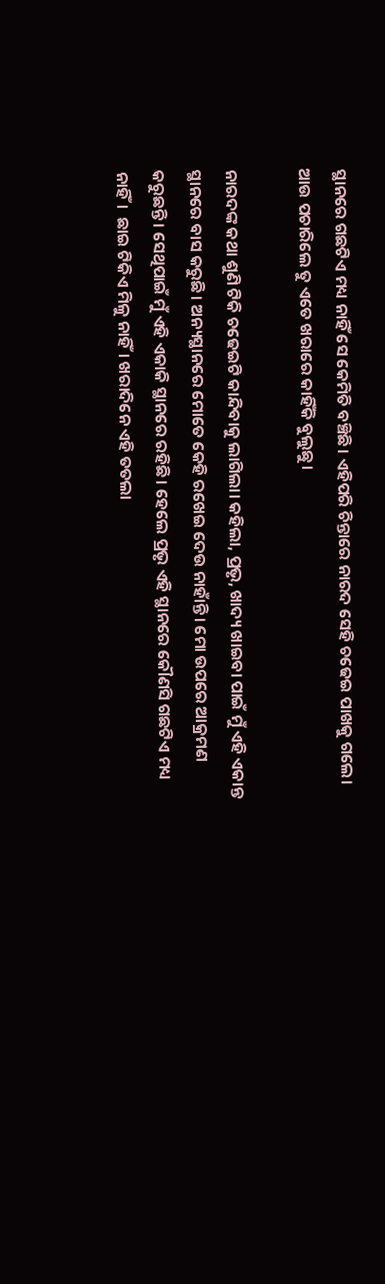ସ୍ଥାନରେ ଗଛଟିଏ ମଧ୍ୟ ନାହିଁ ସେ କେମିତି ବଞ୍ଚିଛି। ଏହିପରି ଚିନ୍ତାରେ ନାରଦ ସେହି ଚଢେଇ ପାଖକୁ ଗଲେ। ଆଉ ପଚାରିଲେ ତୁ ଏତେ ଖରାରେ କାହିଁକି ବୁଲୁଛୁ।

ନାରଦଙ୍କ କଥା ଶୁଣି ଟିକି ଚଢେଇଟି କାନ୍ଦିବାକୁ ଲାଗିଲା। କହିଲା, ପ୍ରଭୃ, ଖାଦ୍ୟ ଖାଇବା ପାଇଁ ମୁଁ ଏହି ଏକାନ୍ତ ସ୍ଥାନରେ ବାସ କରୁଛି। ଅନ୍ୟସ୍ଥାନରେ ମୋତେ କେହି ରଖେଇ ଦେଉ ନାହାଁନ୍ତି। ମୋ ଉପରେ ଆକ୍ରମଣ କରୁଛନ୍ତି। ସେଥିପାଇଁ ମୁଁ ଏହି ଏକାକି ସ୍ଥାନରେ ରହିଛି। ହେଲେ ପ୍ରଭୃ ଏହି ସ୍ଥାନରେ କୌଣସି ଗଛଟିଏ ମଧ୍ୟ ନାହିଁ।  ଛାଇ ଟିକିଏ ମିଳୁ ନାହିଁ। ଖରାଦିନେ ଏହି ତତଲା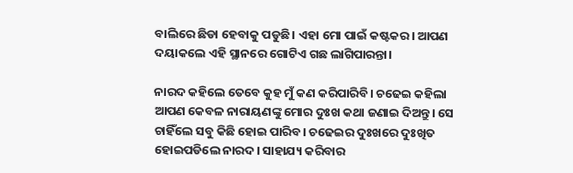ବାଲିରେ ଛିଡା ହେବାକୁ ପଡୁଛି। ଏହା ମୋ ପାଇଁ କଷ୍ଟକର। ଆପଣ ଦୟାକଲେ ଏହି ସ୍ଥାନରେ ଗୋଟିଏ ଗଛ ଲାଗିପାରନ୍ତା।

ନାରଦ କହିଲେ ତେବେ କୁହ ମୁଁ କଣ କରିପାରିବି। ଚଢେଇ କହିଲା ଆପଣ କେବଳ ନାରାୟଣଙ୍କୁ ମୋର ଦୁଃଖ କଥା ଜଣାଇ ଦିଅନ୍ତୁ। ସେ ଚାହିଁଲେ ସବୁ କିଛି ହୋଇ ପାରିବ। ଚଢେଇର ଦୁଃଖରେ ଦୁଃଖିତ ହୋଇପଡିଲେ ନାରଦ। ସାହାଯ୍ୟ କରିବାର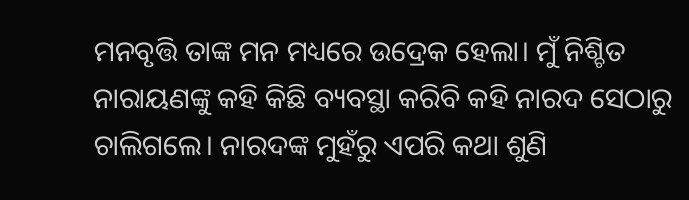ମନବୃତ୍ତି ତାଙ୍କ ମନ ମଧ୍ୟରେ ଉଦ୍ରେକ ହେଲା। ମୁଁ ନିଶ୍ଚିତ ନାରାୟଣଙ୍କୁ କହି କିଛି ବ୍ୟବସ୍ଥା କରିବି କହି ନାରଦ ସେଠାରୁ ଚାଲିଗଲେ। ନାରଦଙ୍କ ମୁହଁରୁ ଏପରି କଥା ଶୁଣି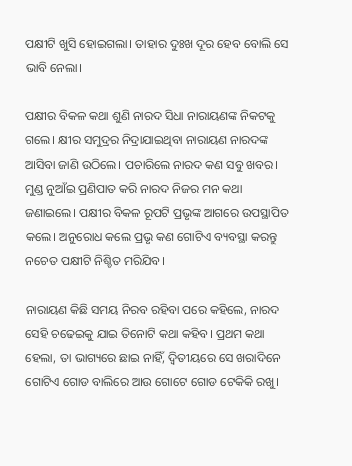ପକ୍ଷୀଟି ଖୁସି ହୋଇଗଲା। ତାହାର ଦୁଃଖ ଦୂର ହେବ ବୋଲି ସେ ଭାବି ନେଲା।

ପକ୍ଷୀର ବିକଳ କଥା ଶୁଣି ନାରଦ ସିଧା ନାରାୟଣଙ୍କ ନିକଟକୁ ଗଲେ। କ୍ଷୀର ସମୁଦ୍ରର ନିଦ୍ରାଯାଇଥିବା ନାରାୟଣ ନାରଦଙ୍କ ଆସିବା ଜାଣି ଉଠିଲେ। ପଚାରିଲେ ନାରଦ କଣ ସବୁ ଖବର। ମୁଣ୍ଡ ନୁଆଁଇ ପ୍ରଣିପାତ କରି ନାରଦ ନିଜର ମନ କଥା ଜଣାଇଲେ। ପକ୍ଷୀର ବିକଳ ରୂପଟି ପ୍ରଭୃଙ୍କ ଆଗରେ ଉପସ୍ଥାପିତ କଲେ। ଅନୁରୋଧ କଲେ ପ୍ରଭୃ କଣ ଗୋଟିଏ ବ୍ୟବସ୍ଥା କରନ୍ତୁ ନଚେତ ପକ୍ଷୀଟି ନିଶ୍ଚିତ ମରିଯିବ।

ନାରାୟଣ କିଛି ସମୟ ନିରବ ରହିବା ପରେ କହିଲେ, ନାରଦ ସେହି ଚଢେଇକୁ ଯାଇ ତିନୋଟି କଥା କହିବ। ପ୍ରଥମ କଥା ହେଲା, ତା ଭାଗ୍ୟରେ ଛାଇ ନାହିଁ, ଦ୍ବିତୀୟରେ ସେ ଖରାଦିନେ ଗୋଟିଏ ଗୋଡ ବାଲିରେ ଆଉ ଗୋଟେ ଗୋଡ ଟେକିକି ରଖୁ।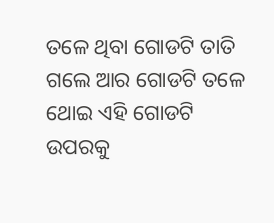ତଳେ ଥିବା ଗୋଡଟି ତାତି ଗଲେ ଆର ଗୋଡଟି ତଳେ ଥୋଇ ଏହି ଗୋଡଟି ଉପରକୁ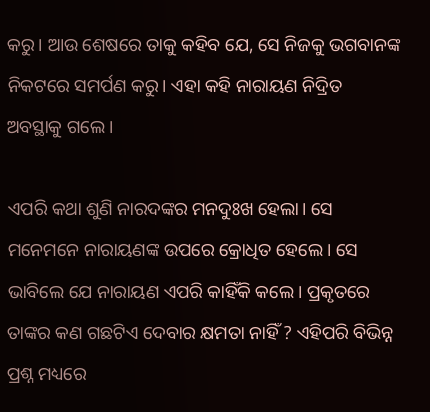କରୁ। ଆଉ ଶେଷରେ ତାକୁ କହିବ ଯେ, ସେ ନିଜକୁ ଭଗବାନଙ୍କ ନିକଟରେ ସମର୍ପଣ କରୁ। ଏହା କହି ନାରାୟଣ ନିଦ୍ରିତ ଅବସ୍ଥାକୁ ଗଲେ।

ଏପରି କଥା ଶୁଣି ନାରଦଙ୍କର ମନଦୁଃଖ ହେଲା। ସେ ମନେମନେ ନାରାୟଣଙ୍କ ଉପରେ କ୍ରୋଧିତ ହେଲେ। ସେ ଭାବିଲେ ଯେ ନାରାୟଣ ଏପରି କାହିଁକି କଲେ। ପ୍ରକୃତରେ ତାଙ୍କର କଣ ଗଛଟିଏ ଦେବାର କ୍ଷମତା ନାହିଁ ? ଏହିପରି ବିଭିନ୍ନ ପ୍ରଶ୍ନ ମଧ୍ୟରେ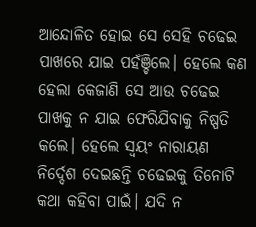ଆନ୍ଦୋଳିତ ହୋଇ ସେ ସେହି ଚଢେଇ ପାଖରେ ଯାଇ ପହଁଞ୍ଚିଲେ। ହେଲେ କଣ ହେଲା କେଜାଣି ସେ ଆଉ ଚଢେଇ ପାଖକୁ ନ ଯାଇ ଫେରିଯିବାକୁ ନିଷ୍ପତି କଲେ। ହେଲେ ସ୍ବୟଂ ନାରାୟଣ ନିର୍ଦ୍ଦେଶ ଦେଇଛନ୍ତି ଚଢେଇକୁ ତିନୋଟି କଥା କହିବା ପାଇଁ। ଯଦି ନ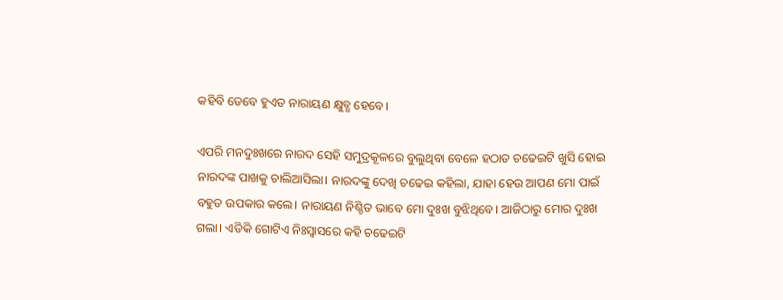କହିବି ତେବେ ହୁଏତ ନାରାୟଣ କ୍ଷୁବ୍ଧ ହେବେ।

ଏପରି ମନଦୁଃଖରେ ନାରଦ ସେହି ସମୁଦ୍ରକୂଳରେ ବୁଲୁଥିବା ବେଳେ ହଠାତ ଚଢେଇଟି ଖୁସି ହୋଇ ନାରଦଙ୍କ ପାଖକୁ ଚାଲିଆସିଲା। ନାରଦଙ୍କୁ ଦେଖି ଚଢେଇ କହିଲା, ଯାହା ହେଉ ଆପଣ ମୋ ପାଇଁ ବହୁତ ଉପକାର କଲେ। ନାରାୟଣ ନିଶ୍ଚିତ ଭାବେ ମୋ ଦୁଃଖ ବୁଝିଥିବେ। ଆଜିଠାରୁ ମୋର ଦୁଃଖ ଗଲା। ଏତିକି ଗୋଟିଏ ନିଃସ୍ବାସରେ କହି ଚଢେଇଟି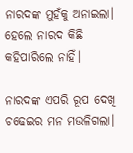ନାରଦଙ୍କ ମୁହଁକୁ ଅନାଇଲା। ହେଲେ ନାରଦ କିଛି କହିପାରିଲେ ନାହିଁ।

ନାରଦଙ୍କ ଏପରି ରୂପ ଦେଖି ଚଢେଇର ମନ ମଉଳିଗଲା।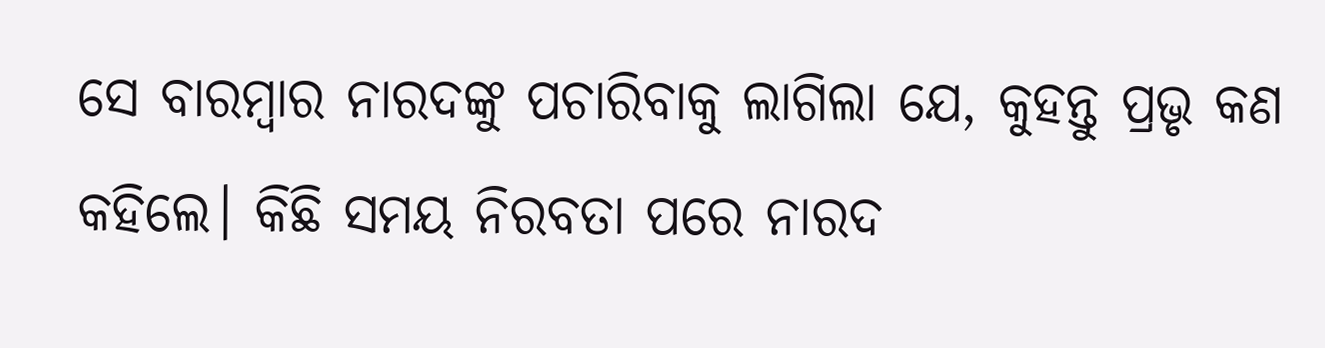ସେ ବାରମ୍ବାର ନାରଦଙ୍କୁ ପଚାରିବାକୁ ଲାଗିଲା ଯେ, କୁହନ୍ତୁ ପ୍ରଭୃ କଣ କହିଲେ। କିଛି ସମୟ ନିରବତା ପରେ ନାରଦ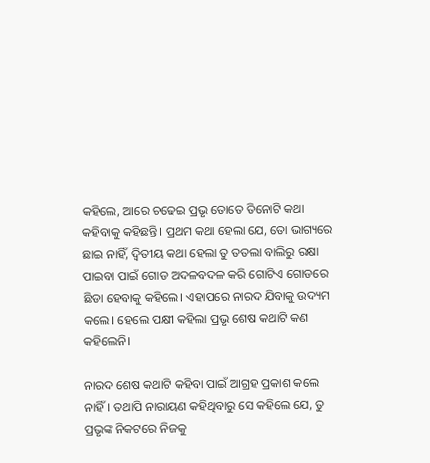କହିଲେ, ଆରେ ଚଢେଇ ପ୍ରଭୃ ତୋତେ ତିନୋଟି କଥା କହିବାକୁ କହିଛନ୍ତି। ପ୍ରଥମ କଥା ହେଲା ଯେ, ତୋ ଭାଗ୍ୟରେ ଛାଇ ନାହିଁ, ଦ୍ବିତୀୟ କଥା ହେଲା ତୁ ତତଲା ବାଲିରୁ ରକ୍ଷା ପାଇବା ପାଇଁ ଗୋଡ ଅଦଳବଦଳ କରି ଗୋଟିଏ ଗୋଡରେ ଛିଡା ହେବାକୁ କହିଲେ। ଏହାପରେ ନାରଦ ଯିବାକୁ ଉଦ୍ୟମ କଲେ। ହେଲେ ପକ୍ଷୀ କହିଲା ପ୍ରଭୃ ଶେଷ କଥାଟି କଣ କହିଲେନି।

ନାରଦ ଶେଷ କଥାଟି କହିବା ପାଇଁ ଆଗ୍ରହ ପ୍ରକାଶ କଲେ ନାହିଁ। ତଥାପି ନାରାୟଣ କହିଥିବାରୁ ସେ କହିଲେ ଯେ, ତୁ ପ୍ରଭୃଙ୍କ ନିକଟରେ ନିଜକୁ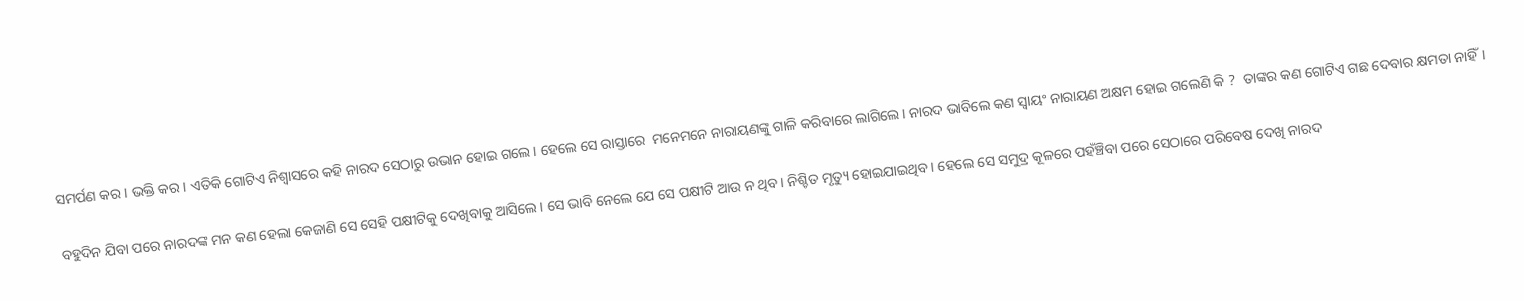ସମର୍ପଣ କର। ଭକ୍ତି କର। ଏତିକି ଗୋଟିଏ ନିଶ୍ବାସରେ କହି ନାରଦ ସେଠାରୁ ଉଭାନ ହୋଇ ଗଲେ। ହେଲେ ସେ ରାସ୍ତାରେ  ମନେମନେ ନାରାୟଣଙ୍କୁ ଗାଳି କରିବାରେ ଲାଗିଲେ। ନାରଦ ଭାବିଲେ କଣ ସ୍ବାୟଂ ନାରାୟଣ ଅକ୍ଷମ ହୋଇ ଗଲେଣି କି ?  ତାଙ୍କର କଣ ଗୋଟିଏ ଗଛ ଦେବାର କ୍ଷମତା ନାହିଁ।

ବହୁଦିନ ଯିବା ପରେ ନାରଦଙ୍କ ମନ କଣ ହେଲା କେଜାଣି ସେ ସେହି ପକ୍ଷୀଟିକୁ ଦେଖିବାକୁ ଆସିଲେ। ସେ ଭାବି ନେଲେ ଯେ ସେ ପକ୍ଷୀଟି ଆଉ ନ ଥିବ। ନିଶ୍ଚିତ ମୃତ୍ୟୁ ହୋଇଯାଇଥିବ। ହେଲେ ସେ ସମୁଦ୍ର କୂଳରେ ପହଁଞ୍ଚିବା ପରେ ସେଠାରେ ପରିବେଷ ଦେଖି ନାରଦ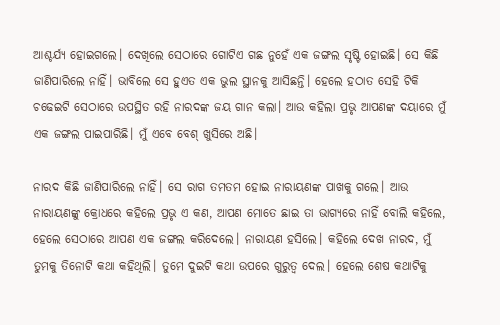ଆଶ୍ଚର୍ଯ୍ୟ ହୋଇଗଲେ। ଦେଖିଲେ ସେଠାରେ ଗୋଟିଏ ଗଛ ନୁହେଁ ଏକ ଜଙ୍ଗଲ ସୃଷ୍ଟି ହୋଇଛି। ସେ କିଛି ଜାଣିପାରିଲେ ନାହିଁ। ଭାବିଲେ ସେ ହୁଏତ ଏକ ଭୁଲ ସ୍ଥାନକୁ ଆସିଛନ୍ତି। ହେଲେ ହଠାତ ସେହି ଟିକି ଚଢେଇଟି ସେଠାରେ ଉପସ୍ଥିତ ରହି ନାରଦଙ୍କ ଜୟ ଗାନ କଲା। ଆଉ କହିଲା ପ୍ରଭୃ ଆପଣଙ୍କ ଦୟାରେ ମୁଁ ଏକ ଜଙ୍ଗଲ ପାଇପାରିଛି। ମୁଁ ଏବେ ବେଶ୍ ଖୁସିରେ ଅଛି।

ନାରଦ କିଛି ଜାଣିପାରିଲେ ନାହିଁ। ସେ ରାଗ ତମତମ ହୋଇ ନାରାୟଣଙ୍କ ପାଖକୁ ଗଲେ। ଆଉ ନାରାୟଣଙ୍କୁ କ୍ରୋଧରେ କହିଲେ ପ୍ରଭୃ ଏ କଣ, ଆପଣ ମୋତେ ଛାଇ ତା ଭାଗ୍ୟରେ ନାହିଁ ବୋଲି କହିଲେ, ହେଲେ ସେଠାରେ ଆପଣ ଏକ ଜଙ୍ଗଲ କରିଦେଲେ। ନାରାୟଣ ହସିଲେ। କହିଲେ ଦେଖ ନାରଦ, ମୁଁ ତୁମକୁ ତିନୋଟି କଥା କହିଥିଲି। ତୁମେ ଦୁଇଟି କଥା ଉପରେ ଗୁରୁତ୍ବ ଦେଲ। ହେଲେ ଶେଷ କଥାଟିକୁ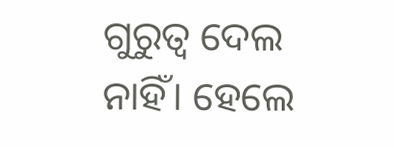ଗୁରୁତ୍ବ ଦେଲ ନାହିଁ। ହେଲେ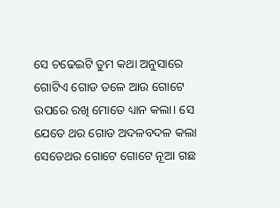ସେ ଚଢେଇଟି ତୁମ କଥା ଅନୁସାରେ ଗୋଟିଏ ଗୋଡ ତଳେ ଆଉ ଗୋଟେ ଉପରେ ରଖି ମୋତେ ଧ୍ୟାନ କଲା। ସେ ଯେତେ ଥର ଗୋଡ ଅଦଳବଦଳ କଲା ସେତେଥର ଗୋଟେ ଗୋଟେ ନୂଆ ଗଛ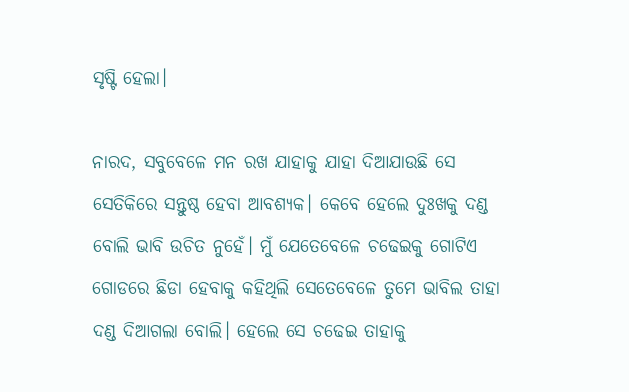ସୃଷ୍ଟି ହେଲା।

ନାରଦ, ସବୁବେଳେ ମନ ରଖ ଯାହାକୁ ଯାହା ଦିଆଯାଉଛି ସେ ସେତିକିରେ ସନ୍ତୁଷ୍ଠ ହେବା ଆବଶ୍ୟକ। କେବେ ହେଲେ ଦୁଃଖକୁ ଦଣ୍ଡ ବୋଲି ଭାବି ଉଚିତ ନୁହେଁ। ମୁଁ ଯେତେବେଳେ ଚଢେଇକୁ ଗୋଟିଏ ଗୋଡରେ ଛିଡା ହେବାକୁ କହିଥିଲି ସେତେବେଳେ ତୁମେ ଭାବିଲ ତାହା ଦଣ୍ଡ ଦିଆଗଲା ବୋଲି। ହେଲେ ସେ ଚଢେଇ ତାହାକୁ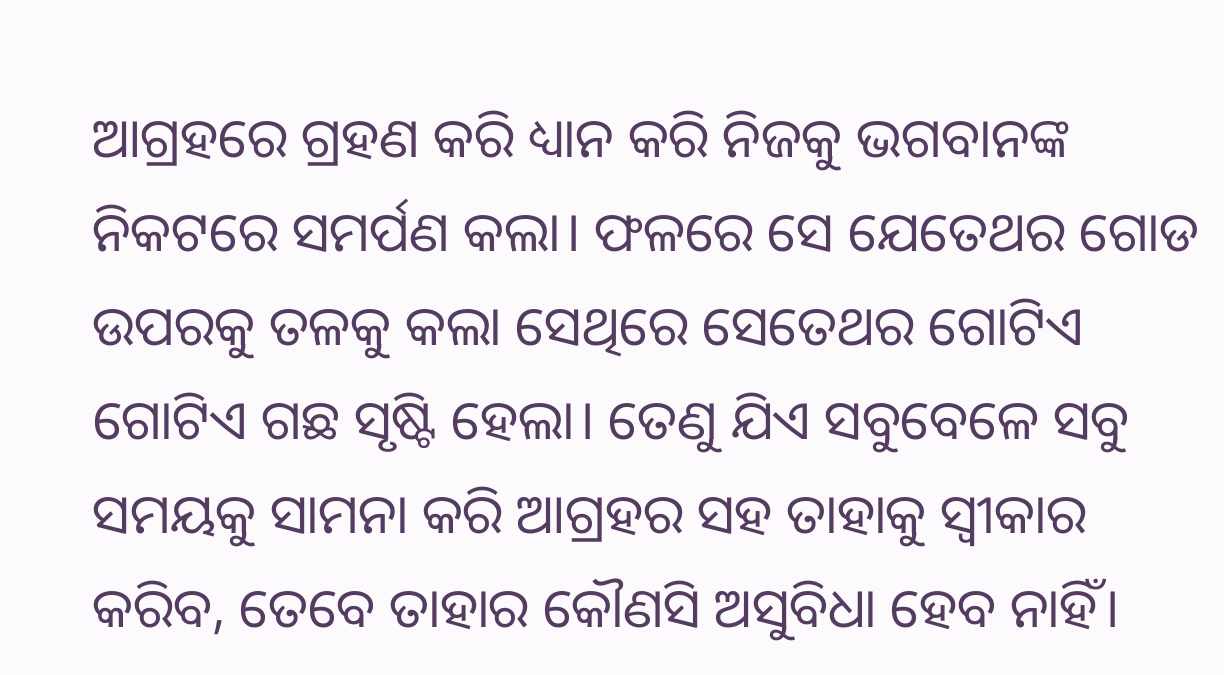ଆଗ୍ରହରେ ଗ୍ରହଣ କରି ଧ୍ୟାନ କରି ନିଜକୁ ଭଗବାନଙ୍କ ନିକଟରେ ସମର୍ପଣ କଲା। ଫଳରେ ସେ ଯେତେଥର ଗୋଡ ଉପରକୁ ତଳକୁ କଲା ସେଥିରେ ସେତେଥର ଗୋଟିଏ ଗୋଟିଏ ଗଛ ସୃଷ୍ଟି ହେଲା। ତେଣୁ ଯିଏ ସବୁବେଳେ ସବୁ ସମୟକୁ ସାମନା କରି ଆଗ୍ରହର ସହ ତାହାକୁ ସ୍ବୀକାର କରିବ, ତେବେ ତାହାର କୌଣସି ଅସୁବିଧା ହେବ ନାହିଁ।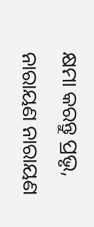କ୍ଷମା କରନ୍ତୁ ପ୍ରଭୃ, ନାରାୟଣ ନାରାୟଣ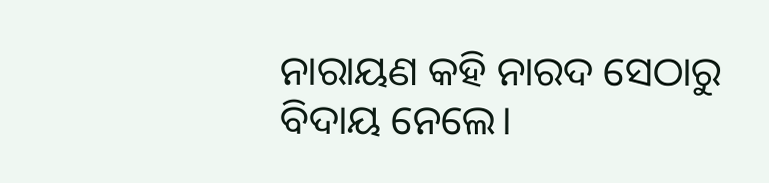ନାରାୟଣ କହି ନାରଦ ସେଠାରୁ ବିଦାୟ ନେଲେ।